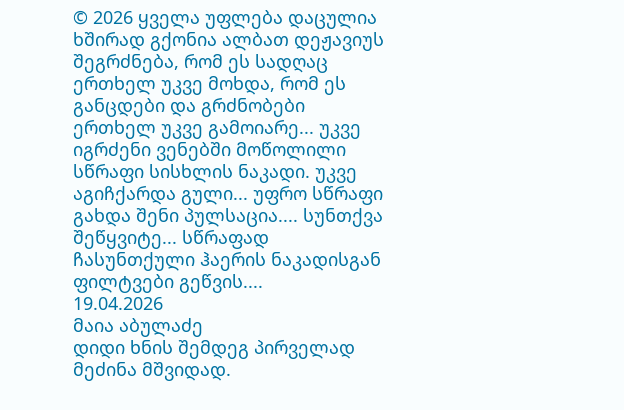© 2026 ყველა უფლება დაცულია
ხშირად გქონია ალბათ დეჟავიუს შეგრძნება, რომ ეს სადღაც ერთხელ უკვე მოხდა, რომ ეს განცდები და გრძნობები ერთხელ უკვე გამოიარე... უკვე იგრძენი ვენებში მოწოლილი სწრაფი სისხლის ნაკადი. უკვე აგიჩქარდა გული... უფრო სწრაფი გახდა შენი პულსაცია.... სუნთქვა შეწყვიტე... სწრაფად ჩასუნთქული ჰაერის ნაკადისგან ფილტვები გეწვის....
19.04.2026
მაია აბულაძე
დიდი ხნის შემდეგ პირველად მეძინა მშვიდად.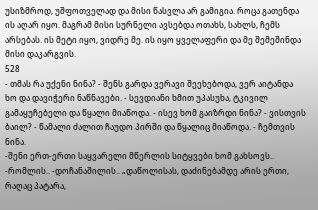უსიზმროდ, უშფოთველად და მისი წასვლა არ გამიგია. როცა გათენდა ის აღარ იყო. მაგრამ მისი სურნელი ავსებდა ოთახს, სახლს, ჩემს არსებას. ის მეტი იყო, ვიდრე მე. ის იყო ყველაფერი და მე შემეშინდა მისი დაკარგვის.
528
- თმას რა უქენი ნინა? - შენს გარდა ვერავი შეეხებოდა, ვერ აიტანდა ხო და დავიჭერი ნაწნავები. - სევდიანი ხმით უპასუხა, ტკივილ გამაყუჩებელი და წყალი მიაწოდა. - ისევ ხომ გაიზრდი ნინა? - ვისთვის ბაილ? - წამალი ძალით ჩაუდო პირში და წყალიც მიაწოდა. - ჩემთვის ნინა.
-შენი ერთ-ერთი საყვარელი მწერლის სიტყვები ხომ გახსოვს.. -რომლის.. -დოჩანაშილის.. „დაწოლისას, დაძინებამდე არის ერთი, რაღაც პატარა,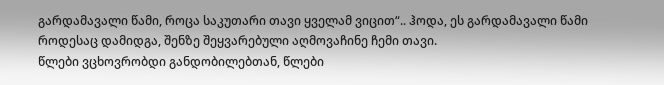გარდამავალი წამი, როცა საკუთარი თავი ყველამ ვიცით“.. ჰოდა, ეს გარდამავალი წამი როდესაც დამიდგა, შენზე შეყვარებული აღმოვაჩინე ჩემი თავი.
წლები ვცხოვრობდი განდობილებთან, წლები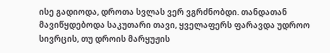ისე გადიოდა, დროთა სვლას ვერ ვგრძნობდი. თანდათან მავიწყდებოდა საკუთარი თავი, ყველაფერს ფარავდა უდროო სივრცის, თუ დროის მარყუჟის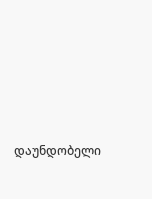დაუნდობელი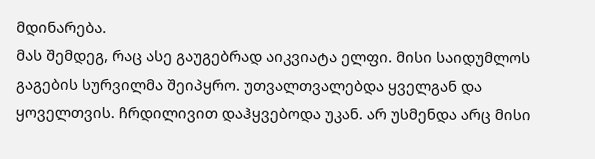მდინარება.
მას შემდეგ, რაც ასე გაუგებრად აიკვიატა ელფი. მისი საიდუმლოს გაგების სურვილმა შეიპყრო. უთვალთვალებდა ყველგან და ყოველთვის. ჩრდილივით დაჰყვებოდა უკან. არ უსმენდა არც მისი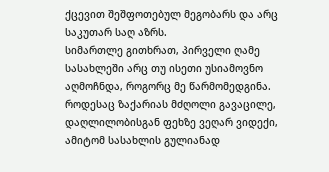ქცევით შეშფოთებულ მეგობარს და არც საკუთარ საღ აზრს.
სიმართლე გითხრათ, პირველი ღამე სასახლეში არც თუ ისეთი უსიამოვნო აღმოჩნდა, როგორც მე წარმომედგინა. როდესაც ზაქარიას მძღოლი გავაცილე, დაღლილობისგან ფეხზე ვეღარ ვიდექი, ამიტომ სასახლის გულიანად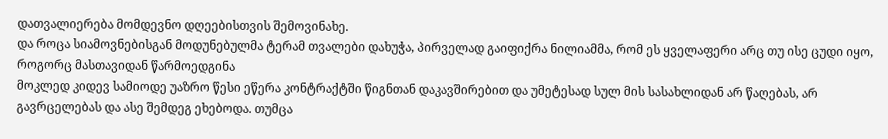დათვალიერება მომდევნო დღეებისთვის შემოვინახე.
და როცა სიამოვნებისგან მოდუნებულმა ტერამ თვალები დახუჭა, პირველად გაიფიქრა ნილიამმა, რომ ეს ყველაფერი არც თუ ისე ცუდი იყო, როგორც მასთავიდან წარმოედგინა
მოკლედ კიდევ სამიოდე უაზრო წესი ეწერა კონტრაქტში წიგნთან დაკავშირებით და უმეტესად სულ მის სასახლიდან არ წაღებას, არ გავრცელებას და ასე შემდეგ ეხებოდა. თუმცა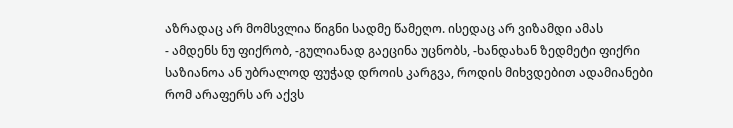აზრადაც არ მომსვლია წიგნი სადმე წამეღო. ისედაც არ ვიზამდი ამას
- ამდენს ნუ ფიქრობ, -გულიანად გაეცინა უცნობს, -ხანდახან ზედმეტი ფიქრი საზიანოა ან უბრალოდ ფუჭად დროის კარგვა, როდის მიხვდებით ადამიანები რომ არაფერს არ აქვს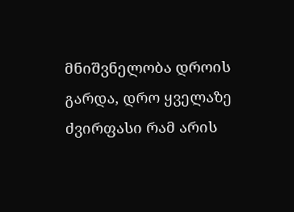მნიშვნელობა დროის გარდა, დრო ყველაზე ძვირფასი რამ არის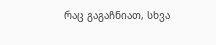რაც გაგაჩნიათ, სხვა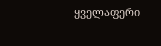ყველაფერი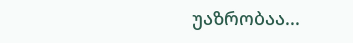უაზრობაა...